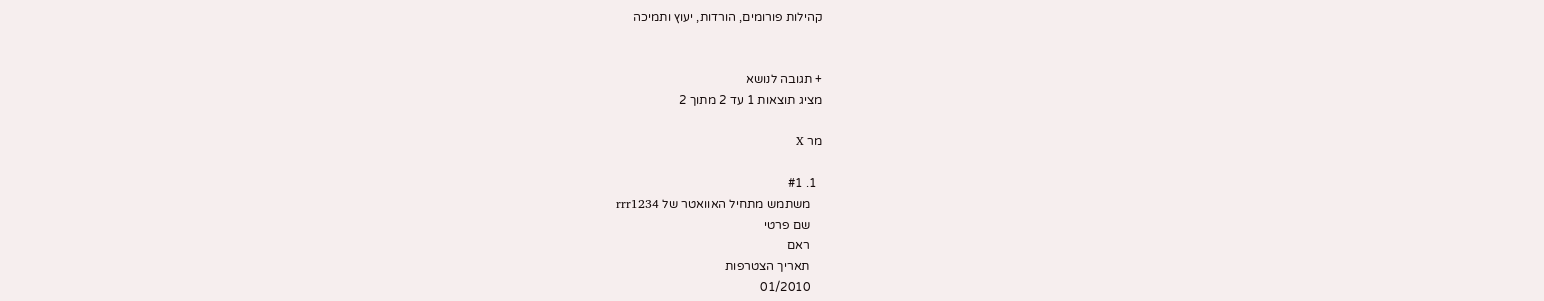קהילות פורומים, הורדות, יעוץ ותמיכה


+ תגובה לנושא
מציג תוצאות 1 עד 2 מתוך 2

מר X

  1. #1
    משתמש מתחיל האוואטר של rrr1234
    שם פרטי
    ראם
    תאריך הצטרפות
    01/2010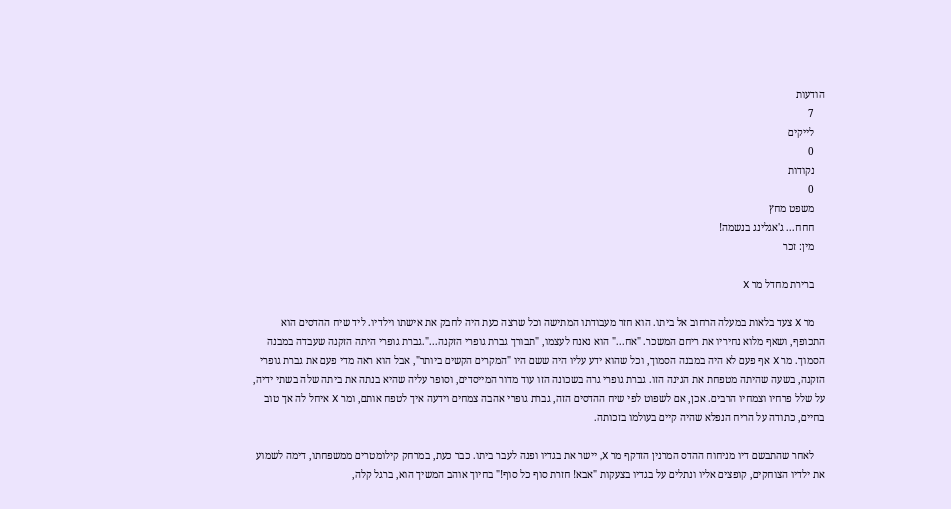הודעות
    7
    לייקים
    0
    נקודות
    0
    משפט מחץ
    חחח... ג'אגלינג בנשמה!
    מין: זכר

    ברירת מחדל מר X

    מר X צעד בלאות במעלה הרחוב אל ביתו. הוא חזר מעבודתו המתישה וכל שרצה כעת היה לחבק את אישתו וילדיו. ליד שיח ההדסים הוא התכופף, ושאף מלוא נחיריו את ריחם המשכר. "אח..." הוא נאנח לעצמו, "תבורך גברת גופרי הזקנה...".גברת גופרי היתה הזקנה שעבדה במבנה הסמוך. מר X אף פעם לא היה במבנה הסמוך, וכל שהוא ידע עליו היה ששם היו "המקרים הקשים ביותר", אבל הוא ראה מדי פעם את גברת גופרי הזקנה, בשעה שהיתה מטפחת את הגינה הזו. גברת גופרי גרה בשכונה הזו עוד מדור המייסדים, וסופר עליה שהיא בנתה את ביתה שלה בשתי ידיה, על שלל פרחיו וצמחיו הרבים. אכן, אם לשפוט לפי שיח ההדסים הזה, גברת גופרי אהבה צמחים וידעה איך לטפח אותם, ומר X איחל לה אך טוב בחיים, כתודה על הריח הנפלא שהיה קיים בעולמו בזכותה.

    לאחר שהתבשם דיו מניחוח ההדס המרנין הזדקף מר X, יישר את בגדיו ופנה לעבר ביתו. כבר כעת, במרחק קילומטרים ממשפחתו, דימה לשמוע את ילדיו הצוחקים, קופצים אליו ונתלים על בגדיו בצעקות "אבא! חזרת סוף כל סוף!" בחיוך אוהב המשיך הוא, ברגל קלה,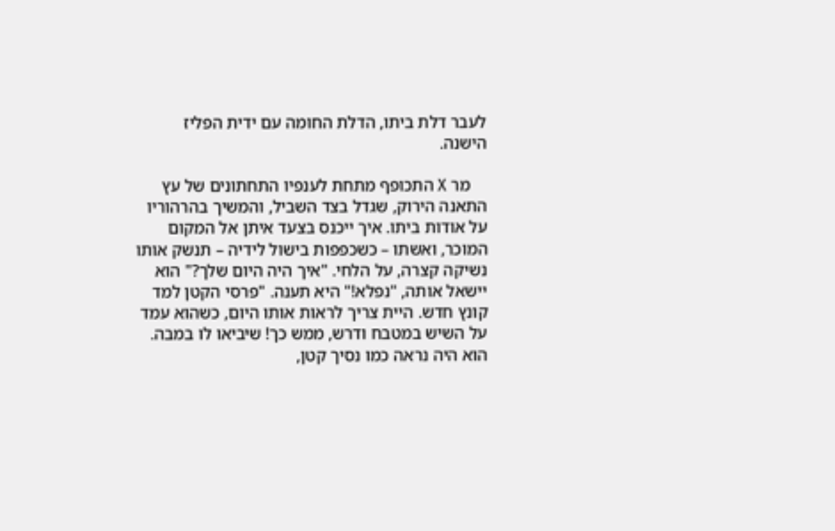לעבר דלת ביתו, הדלת החומה עם ידית הפליז הישנה.

    מר X התכופף מתחת לענפיו התחתונים של עץ התאנה הירוק, שגדל בצד השביל, והמשיך בהרהוריו על אודות ביתו. איך ייכנס בצעד איתן אל המקום המוכר, ואשתו – כשכפפות בישול לידיה – תנשק אותו נשיקה קצרה, על הלחי. "איך היה היום שלך?" הוא יישאל אותה, "נפלא!" היא תענה. "פרסי הקטן למד קונץ חדש. היית צריך לראות אותו היום, כשהוא עמד על השיש במטבח ודרש, ממש כך! שיביאו לו במבה. הוא היה נראה כמו נסיך קטן,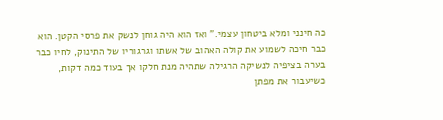כה חינני ומלא ביטחון עצמי." ואז הוא היה גוחן לנשק את פרסי הקטן. הוא כבר חיכה לשמוע את קולה האהוב של אשתו וגרגוריו של התינוק, לחיו כבר בערה בציפיה לנשיקה הרגילה שתהיה מנת חלקו אך בעוד כמה דקות, כשיעבור את מפתן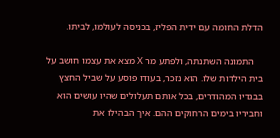הדלת החומה עם ידית הפליז, בכניסה לעולמו, לביתו.

    התמונה השתנתה, ולפתע מר X מצא את עצמו חושב על בית הילדות שלו. הוא נזכר, בעודו פוסע על שביל החצץ בבגדיו המהודרים, בכל אותם תעלולים שהיו עושים הוא וחביריו בימים הרחוקים ההם. איך הבהילו את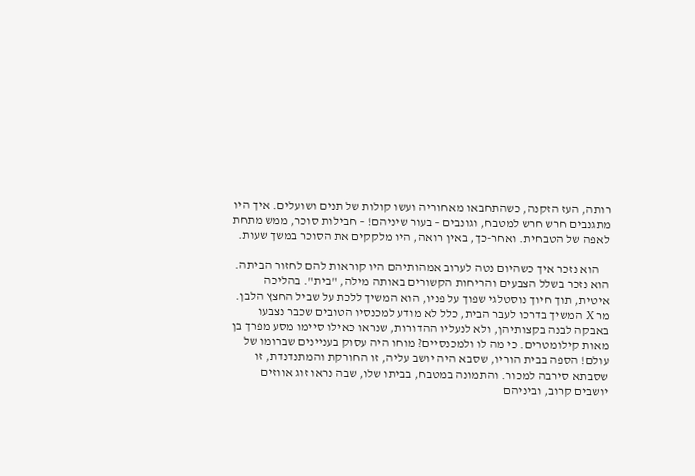רותה, העז הזקנה, כשהתחבאו מאחוריה ועשו קולות של תנים ושועלים. איך היו מתגנבים חרש חרש למטבח, וגונבים – בעור שיניהם! – חבילות סוכר, ממש מתחת לאפה של הטבחית. ואחר-כך, באין רואה, היו מלקקים את הסוכר במשך שעות.

    הוא נזכר איך כשהיום נטה לערוב אמהותיהם היו קוראות להם לחזור הביתה. הוא נזכר בשלל הצבעים והריחות הקשורים באותה מילה, "בית". בהליכה איטית, תוך חיוך נוסטלגי שפוך על פניו, הוא המשיך ללכת על שביל החצץ הלבן. מר X המשיך בדרכו לעבר הבית, כלל לא מודע למכנסיו הטובים שכבר נצבעו באבקה לבנה בקצותיהן, ולא לנעליו ההדורות, שנראו כאילו סיימו מסע מפרך בן מאות קילומטרים. כי מה לו ולמכנסיים? מוחו היה עסוק בעניינים שברומו של עולם! הספה בבית הוריו, שסבא היה יושב עליה, זו החורקת והמתנדנדת, זו שסבתא סירבה למכור. והתמונה במטבח, בביתו שלו, שבה נראו זוג אווזים יושבים קרוב, וביניהם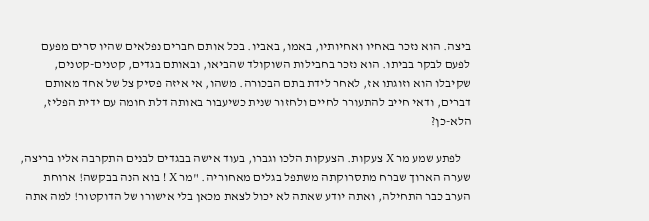ביצה. הוא נזכר באחיו ואחיותיו, באמו, באביו. בכל אותם חברים נפלאים שהיו סרים מפעם לפעם לבקר בביתו. הוא נזכר בחבילות השוקולד שהביאו, ובאותם בגדים, קטנים-קטנים, שקיבלו הוא וזוגתו אז, לאחר לידת בתם הבכורה. משהו, אי איזה פסיק צל של אחד מאותם דברים, ודאי חייב להתעורר לחיים ולחזור שנית כשיעבור באותה דלת חומה עם ידית הפליז, הלא-כן?

    לפתע שמע מר X צעקות. הצעקות הלכו וגברו, בעוד אישה בבגדים לבנים התקרבה אליו בריצה, שערה הארוך שברח מתסרוקתה משתפל בגלים מאחוריה. "מר X ! בוא הנה בבקשה! ארוחת הערב כבר התחילה, ואתה יודע שאתה לא יכול לצאת מכאן בלי אישורו של הדוקטור! למה אתה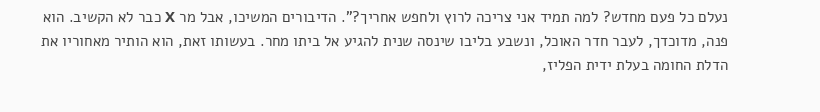נעלם כל פעם מחדש? למה תמיד אני צריכה לרוץ ולחפש אחריך?". הדיבורים המשיכו, אבל מר X כבר לא הקשיב. הוא פנה, מדוכדך, לעבר חדר האוכל, ונשבע בליבו שינסה שנית להגיע אל ביתו מחר. בעשותו זאת, הוא הותיר מאחוריו את הדלת החומה בעלת ידית הפליז,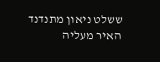ששלט ניאון מתנדנד האיר מעליה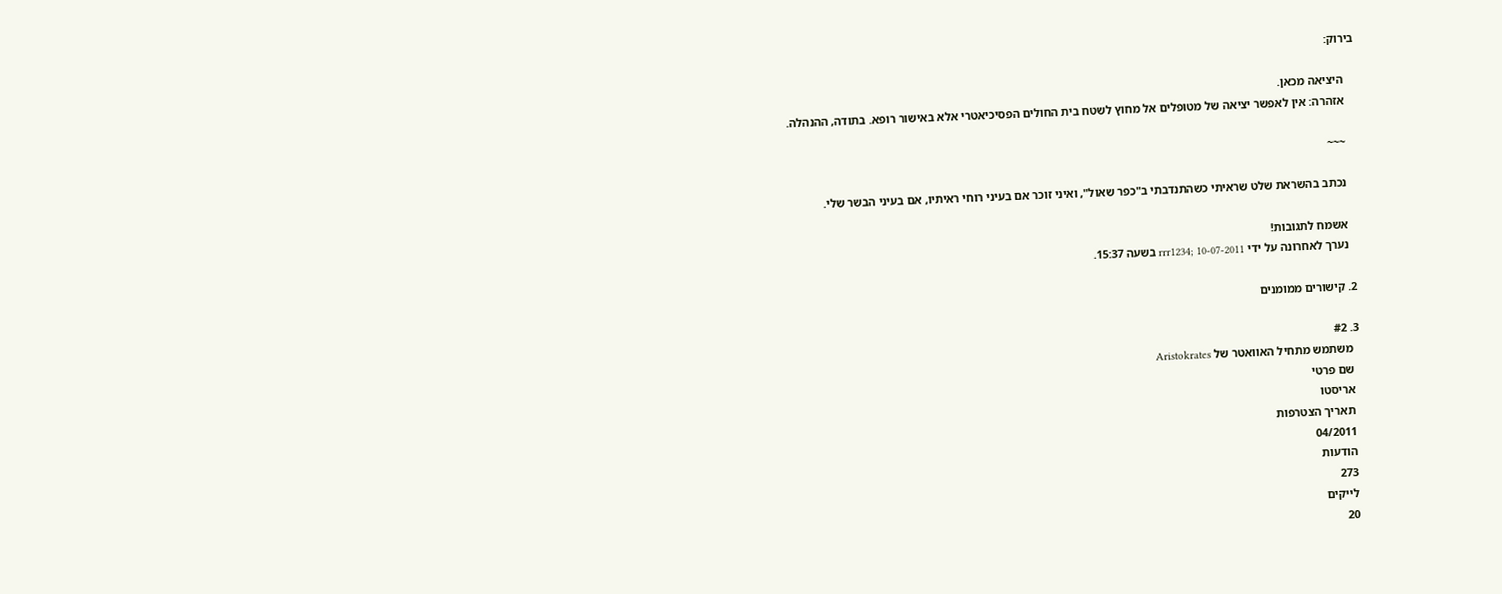בירוק:

    היציאה מכאן.
    אזהרה: אין לאפשר יציאה של מטופלים אל מחוץ לשטח בית החולים הפסיכיאטרי אלא באישור רופא. בתודה, ההנהלה.

    ~~~

    נכתב בהשראת שלט שראיתי כשהתנדבתי ב"כפר שאול", ואיני זוכר אם בעיני רוחי ראיתיו, אם בעיני הבשר שלי.

    אשמח לתגובות!
    נערך לאחרונה על ידי rrr1234; 10-07-2011 בשעה 15:37.

  2. קישורים ממומנים

  3. #2
    משתמש מתחיל האוואטר של Aristokrates
    שם פרטי
    אריסטו
    תאריך הצטרפות
    04/2011
    הודעות
    273
    לייקים
    20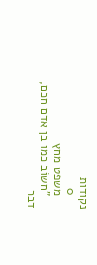נקודות
    0
    משפט מחץ
    "חשוֹב כמו בן אדם חכם, דבר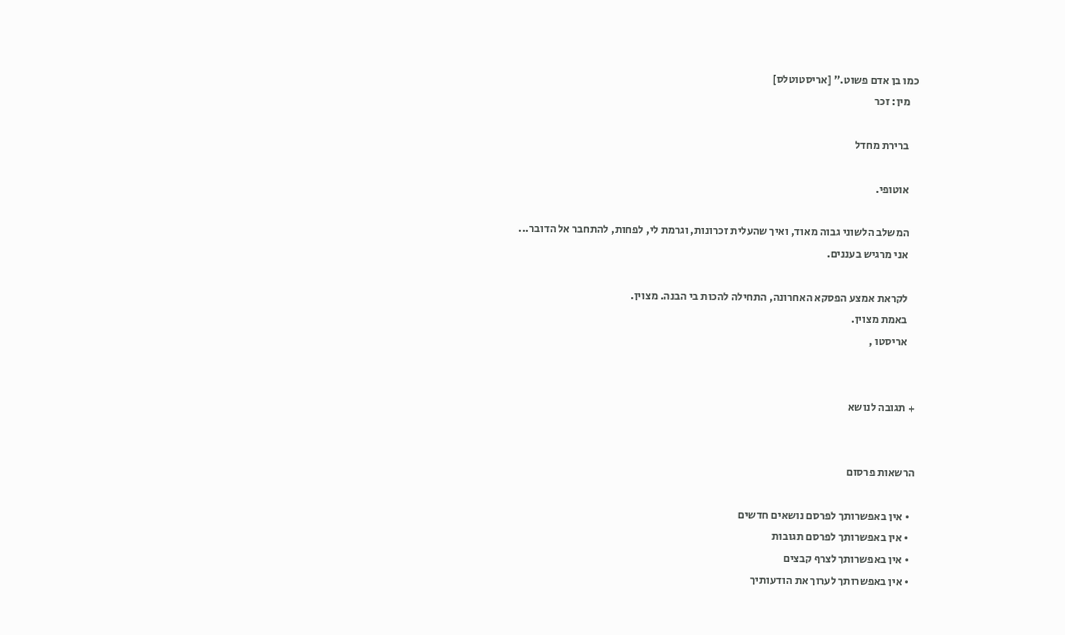כמו בן אדם פשוט." [אריסטוטלס]
    מין: זכר

    ברירת מחדל

    אוטופי.

    המשלב הלשוני גבוה מאוד, ואיך שהעלית זכרונות, וגרמת לי, לפחות, להתחבר אל הדובר...
    אני מרגיש בעננים.

    לקראת אמצע הפסקא האחרונה, התחילה להכות בי הבנה. מצוין.
    באמת מצוין.
    אריסטו ,


+ תגובה לנושא


הרשאות פרסום

  • אין באפשרותך לפרסם נושאים חדשים
  • אין באפשרותך לפרסם תגובות
  • אין באפשרותך לצרף קבצים
  • אין באפשרותך לערוך את הודעותיך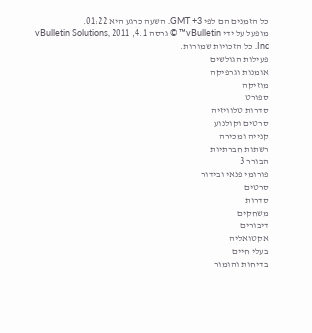כל הזמנים הם לפי GMT +3. השעה כרגע היא 01:22.
מופעל על ידי vBulletin™ © גרסה 4.1, 2011 vBulletin Solutions, Inc. כל הזכויות שמורות.
פעילות הגולשים
אומנות וגרפיקה
מוזיקה
ספורט
סדרות טלוויזיה
סרטים וקולנוע
קנייה ומכירה
רשתות חברתיות
הבורר 3
פורומי פנאי ובידור
סרטים
סדרות
משחקים
דיבורים
אקטואליה
בעלי חיים
בדיחות והומור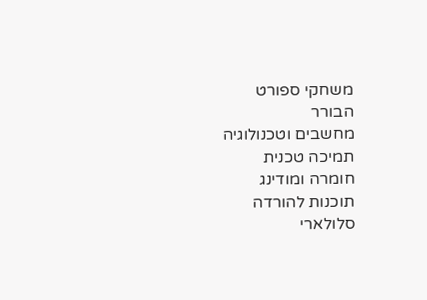משחקי ספורט
הבורר
מחשבים וטכנולוגיה
תמיכה טכנית
חומרה ומודינג
תוכנות להורדה
סלולארי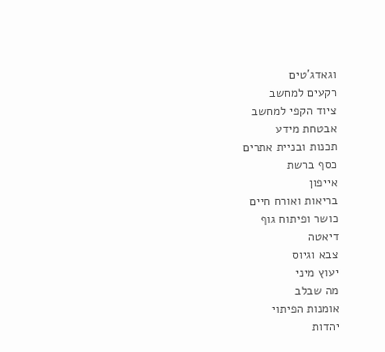וגאדג'טים
רקעים למחשב
ציוד הקפי למחשב
אבטחת מידע
תכנות ובניית אתרים
כסף ברשת
אייפון
בריאות ואורח חיים
כושר ופיתוח גוף
דיאטה
צבא וגיוס
יעוץ מיני
מה שבלב
אומנות הפיתוי
יהדות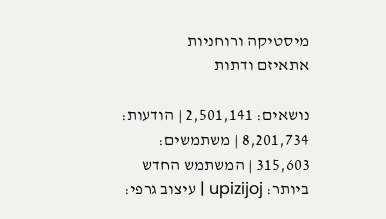מיסטיקה ורוחניות
אתאיזם ודתות

נושאים: 2,501,141 | הודעות: 8,201,734 | משתמשים: 315,603 | המשתמש החדש ביותר: upizijoj | עיצוב גרפי: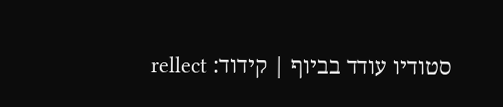סטודיו עודד בביוף | קידוד: rellect